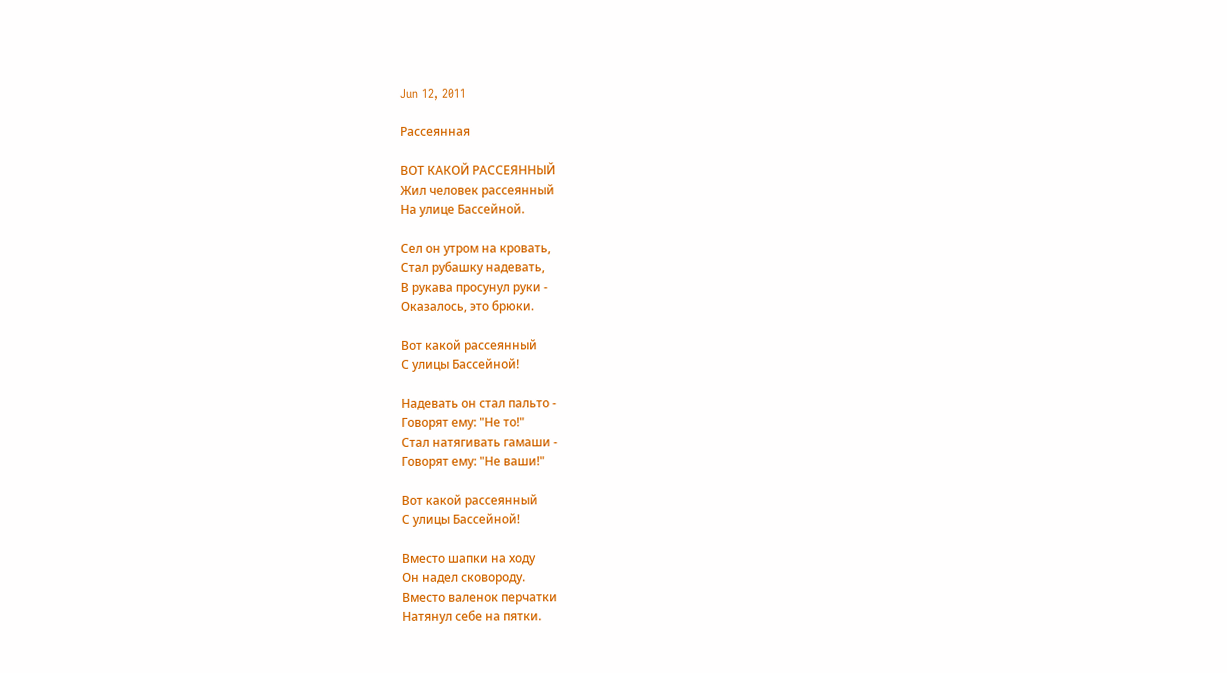Jun 12, 2011

Рассеянная

ВОТ КАКОЙ РАССЕЯННЫЙ
Жил человек рассеянный
На улице Бассейной.

Сел он утром на кровать,
Стал рубашку надевать,
В рукава просунул руки -
Оказалось, это брюки.

Вот какой рассеянный
С улицы Бассейной!

Надевать он стал пальто -
Говорят ему: "Не то!"
Стал натягивать гамаши -
Говорят ему: "Не ваши!"

Вот какой рассеянный
С улицы Бассейной!

Вместо шапки на ходу
Он надел сковороду.
Вместо валенок перчатки
Натянул себе на пятки.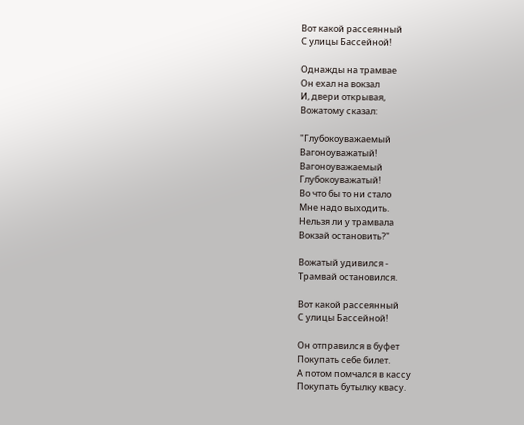Вот какой рассеянный
С улицы Бассейной!

Однажды на трамвае
Он ехал на вокзал
И, двери открывая,
Вожатому сказал:

"Глубокоуважаемый
Вагоноуважатый!
Вагоноуважаемый
Глубокоуважатый!
Во что бы то ни стало
Мне надо выходить.
Нельзя ли у трамвала
Вокзай остановить?"

Вожатый удивился -
Трамвай остановился.

Вот какой рассеянный
С улицы Бассейной!

Он отправился в буфет
Покупать себе билет.
А потом помчался в кассу
Покупать бутылку квасу.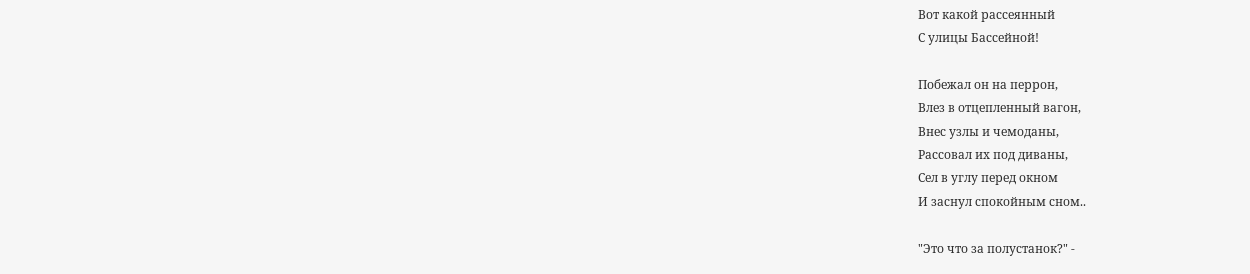Вот какой рассеянный
С улицы Бассейной!

Побежал он на перрон,
Влез в отцепленный вагон,
Внес узлы и чемоданы,
Рассовал их под диваны,
Сел в углу перед окном
И заснул спокойным сном..

"Это что за полустанок?" -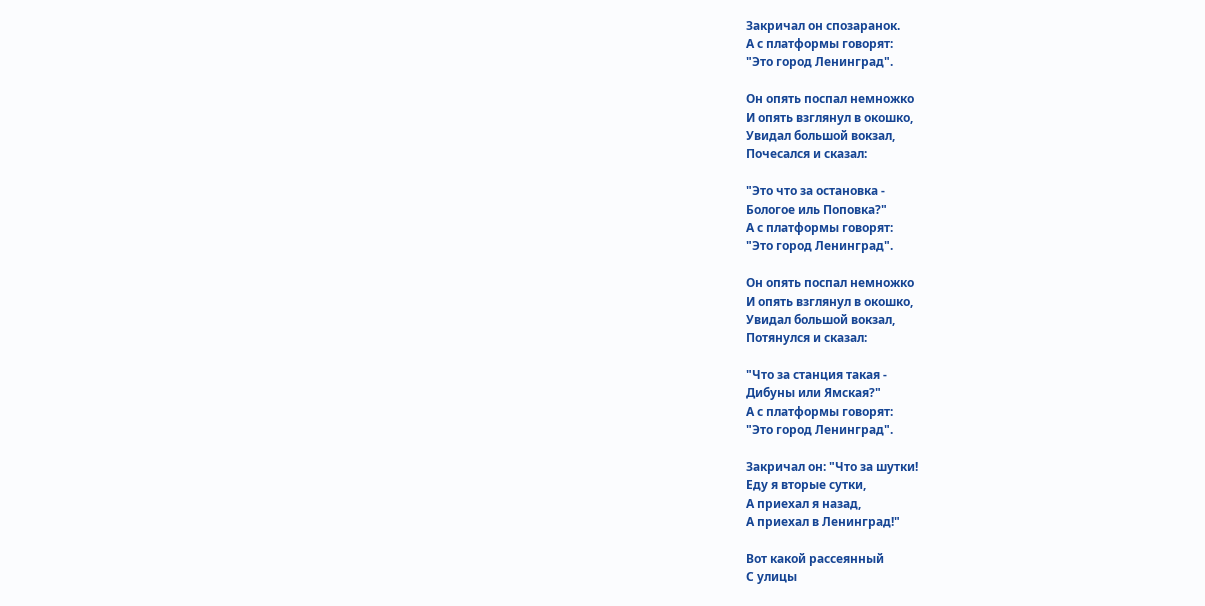Закричал он спозаранок.
А с платформы говорят:
"Это город Ленинград".

Он опять поспал немножко
И опять взглянул в окошко,
Увидал большой вокзал,
Почесался и сказал:

"Это что за остановка -
Бологое иль Поповка?"
А с платформы говорят:
"Это город Ленинград".

Он опять поспал немножко
И опять взглянул в окошко,
Увидал большой вокзал,
Потянулся и сказал:

"Что за станция такая -
Дибуны или Ямская?"
А с платформы говорят:
"Это город Ленинград".

Закричал он: "Что за шутки!
Еду я вторые сутки,
А приехал я назад,
А приехал в Ленинград!"

Вот какой рассеянный
С улицы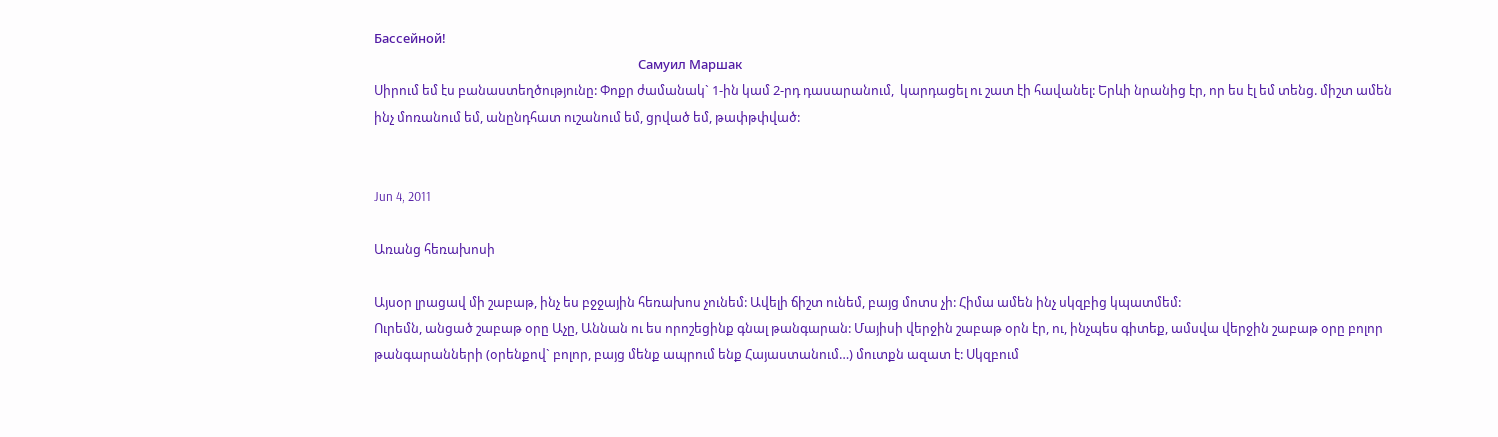Бассейной!
                                                                                        Самуил Маршак
Սիրում եմ էս բանաստեղծությունը: Փոքր ժամանակ` 1-ին կամ 2-րդ դասարանում,  կարդացել ու շատ էի հավանել: Երևի նրանից էր, որ ես էլ եմ տենց. միշտ ամեն ինչ մոռանում եմ, անընդհատ ուշանում եմ, ցրված եմ, թափթփված:


Jun 4, 2011

Առանց հեռախոսի

Այսօր լրացավ մի շաբաթ, ինչ ես բջջային հեռախոս չունեմ: Ավելի ճիշտ ունեմ, բայց մոտս չի: Հիմա ամեն ինչ սկզբից կպատմեմ:
Ուրեմն, անցած շաբաթ օրը Աչը, Աննան ու ես որոշեցինք գնալ թանգարան: Մայիսի վերջին շաբաթ օրն էր, ու, ինչպես գիտեք, ամսվա վերջին շաբաթ օրը բոլոր թանգարանների (օրենքով` բոլոր, բայց մենք ապրում ենք Հայաստանում…) մուտքն ազատ է: Սկզբում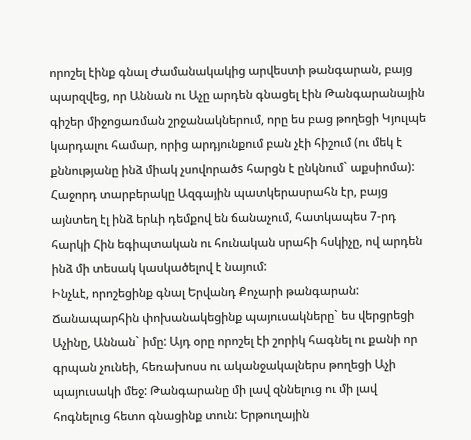որոշել էինք գնալ Ժամանակակից արվեստի թանգարան, բայց պարզվեց, որ Աննան ու Աչը արդեն գնացել էին Թանգարանային գիշեր միջոցառման շրջանակներում, որը ես բաց թողեցի Կյուլպե կարդալու համար, որից արդյունքում բան չէի հիշում (ու մեկ է քննությանը ինձ միակ չսովորածs հարցն է ընկնում` աքսիոմա): Հաջորդ տարբերակը Ազգային պատկերասրահն էր, բայց այնտեղ էլ ինձ երևի դեմքով են ճանաչում, հատկապես 7-րդ հարկի Հին եգիպտական ու հունական սրահի հսկիչը, ով արդեն ինձ մի տեսակ կասկածելով է նայում:
Ինչևէ, որոշեցինք գնալ Երվանդ Քոչարի թանգարան: Ճանապարհին փոխանակեցինք պայուսակները` ես վերցրեցի Աչինը, Աննան` իմը: Այդ օրը որոշել էի շորիկ հագնել ու քանի որ գրպան չունեի, հեռախոսս ու ականջակալներս թողեցի Աչի պայուսակի մեջ: Թանգարանը մի լավ զննելուց ու մի լավ հոգնելուց հետո գնացինք տուն: Երթուղային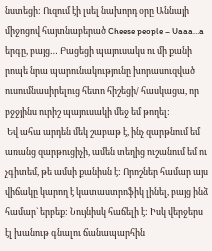նստեցի: Ուզում էի լսել նախորդ օրը Աննայի միջոցով հայտնաբերած Cheese people – Uaaa…a երգը, բայց… Բացեցի պայուսակս ու մի քանի րոպե նրա պարունակությունը խորասուզված ուսումնասիրելուց հետո հիշեցի/ հասկացա, որ բջջյինս ուրիշ պայուսակի մեջ եմ թողել:
 Եվ ահա արդեն մեկ շաբաթ է, ինչ զարթնում եմ առանց զարթուցիչի, ամեն տեղից ուշանում եմ ու չգիտեմ, թե ամսի քանիսն է: Որոշներ համար այս վիճակը կարող է կատաստրոֆիկ լինել, բայց ինձ համար` երբեք: Նույնիսկ հաճելի է: Իսկ վերջերս էլ խանութ գնալու ճանապարհին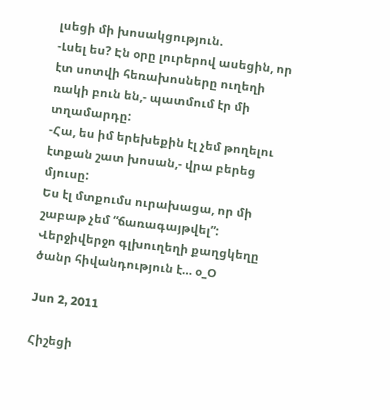լսեցի մի խոսակցություն.
-Լսել ես? Էն օրը լուրերով ասեցին, որ էտ սոտվի հեռախոսները ուղեղի ռակի բուն են,- պատմում էր մի տղամարդը:
-Հա, ես իմ երեխեքին էլ չեմ թողելու էտքան շատ խոսան,- վրա բերեց մյուսը:
Ես էլ մտքումս ուրախացա, որ մի շաբաթ չեմ “ճառագայթվել”: Վերջիվերջո գլխուղեղի քաղցկեղը ծանր հիվանդություն է… օ_Օ

Jun 2, 2011

Հիշեցի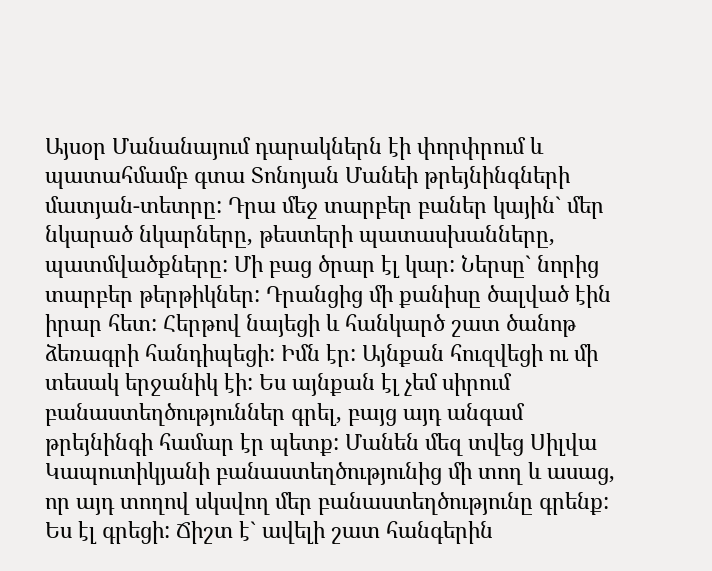Այսօր Մանանայում դարակներն էի փորփրում և պատահմամբ գտա Տոնոյան Մանեի թրեյնինգների մատյան-տետրը: Դրա մեջ տարբեր բաներ կային` մեր նկարած նկարները, թեստերի պատասխանները, պատմվածքները: Մի բաց ծրար էլ կար: Ներսը` նորից տարբեր թերթիկներ: Դրանցից մի քանիսը ծալված էին իրար հետ: Հերթով նայեցի և հանկարծ շատ ծանոթ ձեռագրի հանդիպեցի: Իմն էր: Այնքան հուզվեցի ու մի տեսակ երջանիկ էի: Ես այնքան էլ չեմ սիրում բանաստեղծություններ գրել, բայց այդ անգամ թրեյնինգի համար էր պետք: Մանեն մեզ տվեց Սիլվա Կապուտիկյանի բանաստեղծությունից մի տող և ասաց, որ այդ տողով սկսվող մեր բանաստեղծությունը գրենք: Ես էլ գրեցի: Ճիշտ է` ավելի շատ հանգերին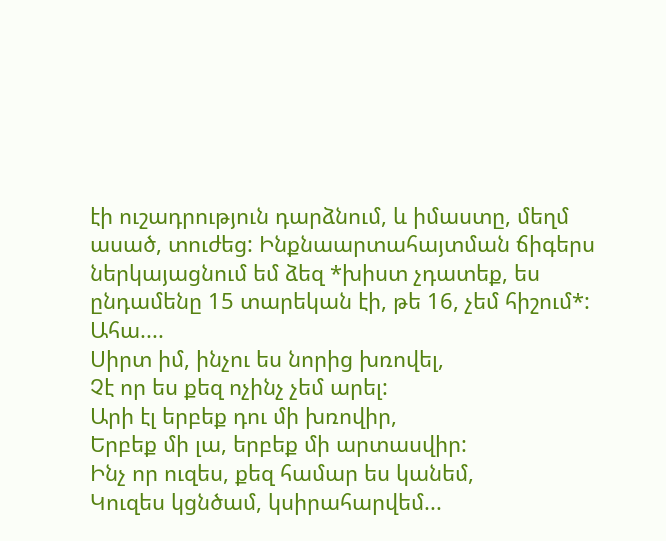էի ուշադրություն դարձնում, և իմաստը, մեղմ ասած, տուժեց: Ինքնաարտահայտման ճիգերս ներկայացնում եմ ձեզ *խիստ չդատեք, ես ընդամենը 15 տարեկան էի, թե 16, չեմ հիշում*:  Ահա....
Սիրտ իմ, ինչու ես նորից խռովել,
Չէ որ ես քեզ ոչինչ չեմ արել:
Արի էլ երբեք դու մի խռովիր,
Երբեք մի լա, երբեք մի արտասվիր:
Ինչ որ ուզես, քեզ համար ես կանեմ,
Կուզես կցնծամ, կսիրահարվեմ...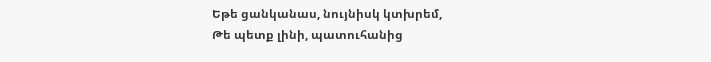Եթե ցանկանաս, նույնիսկ կտխրեմ,
Թե պետք լինի, պատուհանից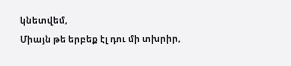կնետվեմ,
Միայն թե երբեք էլ դու մի տխրիր,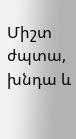Միշտ ժպտա, խնդա և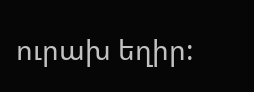ուրախ եղիր: